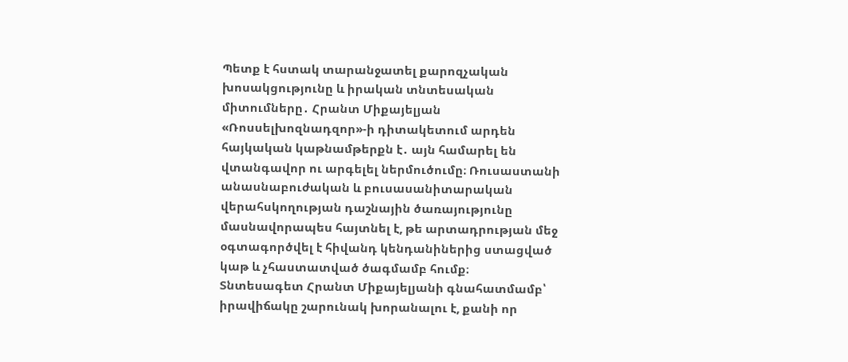Պետք է հստակ տարանջատել քարոզչական խոսակցությունը և իրական տնտեսական միտումները․ Հրանտ Միքայելյան
«Ռոսսելխոզնադզոր»-ի դիտակետում արդեն հայկական կաթնամթերքն է․ այն համարել են վտանգավոր ու արգելել ներմուծումը։ Ռուսաստանի անասնաբուժական և բուսասանիտարական վերահսկողության դաշնային ծառայությունը մասնավորապես հայտնել է, թե արտադրության մեջ օգտագործվել է հիվանդ կենդանիներից ստացված կաթ և չհաստատված ծագմամբ հումք։
Տնտեսագետ Հրանտ Միքայելյանի գնահատմամբ՝ իրավիճակը շարունակ խորանալու է, քանի որ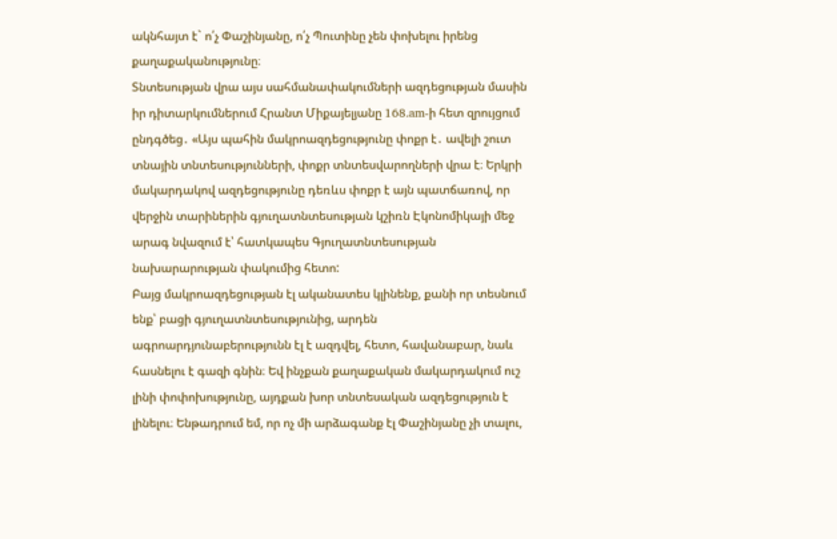ակնհայտ է` ո՛չ Փաշինյանը, ո՛չ Պուտինը չեն փոխելու իրենց քաղաքականությունը։
Տնտեսության վրա այս սահմանափակումների ազդեցության մասին իր դիտարկումներում Հրանտ Միքայելյանը 168․am-ի հետ զրույցում ընդգծեց․ «Այս պահին մակրոազդեցությունը փոքր է․ ավելի շուտ տնային տնտեսությունների, փոքր տնտեսվարողների վրա է։ Երկրի մակարդակով ազդեցությունը դեռևս փոքր է այն պատճառով, որ վերջին տարիներին գյուղատնտեսության կշիռն Էկոնոմիկայի մեջ արագ նվազում է՝ հատկապես Գյուղատնտեսության նախարարության փակումից հետո:
Բայց մակրոազդեցության էլ ականատես կլինենք, քանի որ տեսնում ենք՝ բացի գյուղատնտեսությունից, արդեն ագրոարդյունաբերությունն էլ է ազդվել, հետո, հավանաբար, նաև հասնելու է գազի գնին։ Եվ ինչքան քաղաքական մակարդակում ուշ լինի փոփոխությունը, այդքան խոր տնտեսական ազդեցություն է լինելու։ Ենթադրում եմ, որ ոչ մի արձագանք էլ Փաշինյանը չի տալու,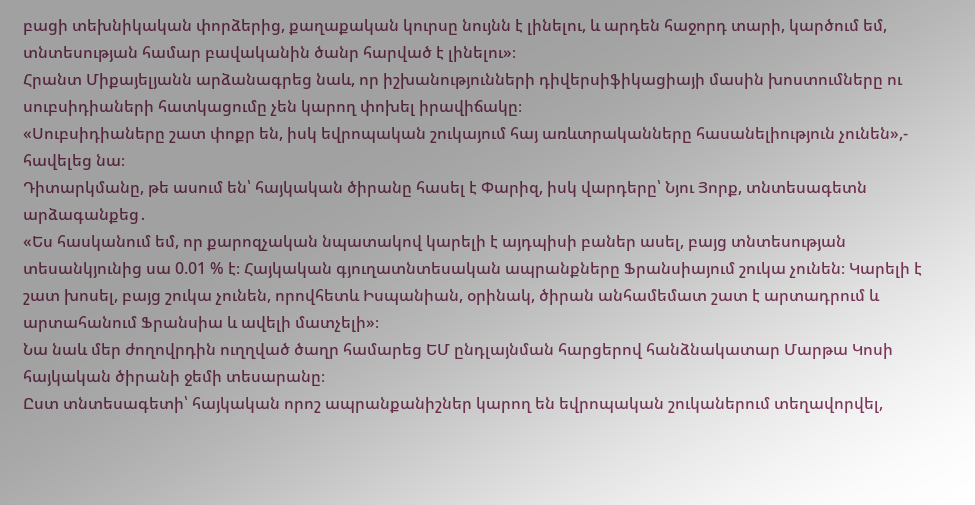բացի տեխնիկական փորձերից, քաղաքական կուրսը նույնն է լինելու, և արդեն հաջորդ տարի, կարծում եմ, տնտեսության համար բավականին ծանր հարված է լինելու»։
Հրանտ Միքայելյանն արձանագրեց նաև, որ իշխանությունների դիվերսիֆիկացիայի մասին խոստումները ու սուբսիդիաների հատկացումը չեն կարող փոխել իրավիճակը։
«Սուբսիդիաները շատ փոքր են, իսկ եվրոպական շուկայում հայ առևտրականները հասանելիություն չունեն»,- հավելեց նա։
Դիտարկմանը, թե ասում են՝ հայկական ծիրանը հասել է Փարիզ, իսկ վարդերը՝ Նյու Յորք, տնտեսագետն արձագանքեց․
«Ես հասկանում եմ, որ քարոզչական նպատակով կարելի է այդպիսի բաներ ասել, բայց տնտեսության տեսանկյունից սա 0.01 % է։ Հայկական գյուղատնտեսական ապրանքները Ֆրանսիայում շուկա չունեն։ Կարելի է շատ խոսել, բայց շուկա չունեն, որովհետև Իսպանիան, օրինակ, ծիրան անհամեմատ շատ է արտադրում և արտահանում Ֆրանսիա և ավելի մատչելի»։
Նա նաև մեր ժողովրդին ուղղված ծաղր համարեց ԵՄ ընդլայնման հարցերով հանձնակատար Մարթա Կոսի հայկական ծիրանի ջեմի տեսարանը։
Ըստ տնտեսագետի՝ հայկական որոշ ապրանքանիշներ կարող են եվրոպական շուկաներում տեղավորվել,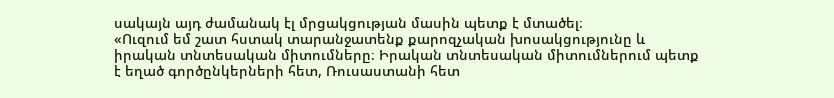սակայն այդ ժամանակ էլ մրցակցության մասին պետք է մտածել։
«Ուզում եմ շատ հստակ տարանջատենք քարոզչական խոսակցությունը և իրական տնտեսական միտումները։ Իրական տնտեսական միտումներում պետք է եղած գործընկերների հետ, Ռուսաստանի հետ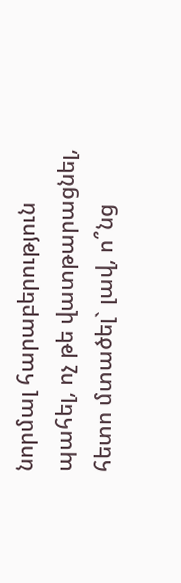նորմալ հարաբերություն պահել, ոչ թե վատթարացնել, հետո մտածել` լավ, ո՞նց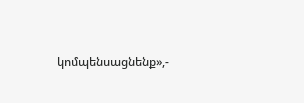կոմպենսացնենք»,-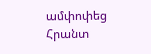ամփոփեց Հրանտ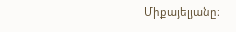Միքայելյանը։